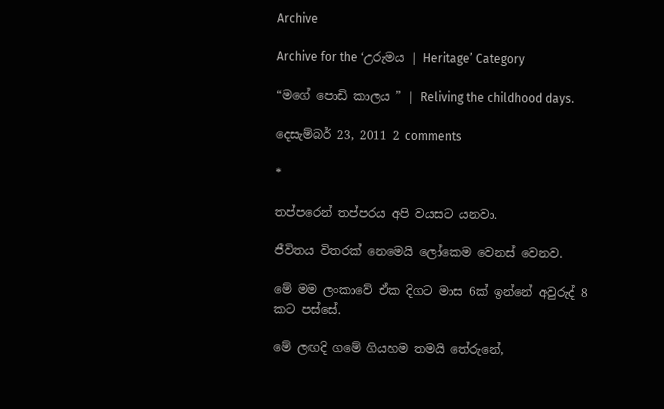Archive

Archive for the ‘උරුමය | Heritage’ Category

“මගේ පොඩි කාලය ” | Reliving the childhood days.

දෙසැම්බර් 23, 2011 2 comments

*

තප්පරෙන් තප්පරය අපි වයසට යනවා.

ජීවිතය විතරක් නෙමෙයි ලෝකෙම වෙනස් වෙනව.

මේ මම ලංකාවේ ඒක දිගට මාස 6ක් ඉන්නේ අවුරුද් 8 කට පස්සේ.

මේ ලඟදි ගමේ ගියහම තමයි තේරුනේ,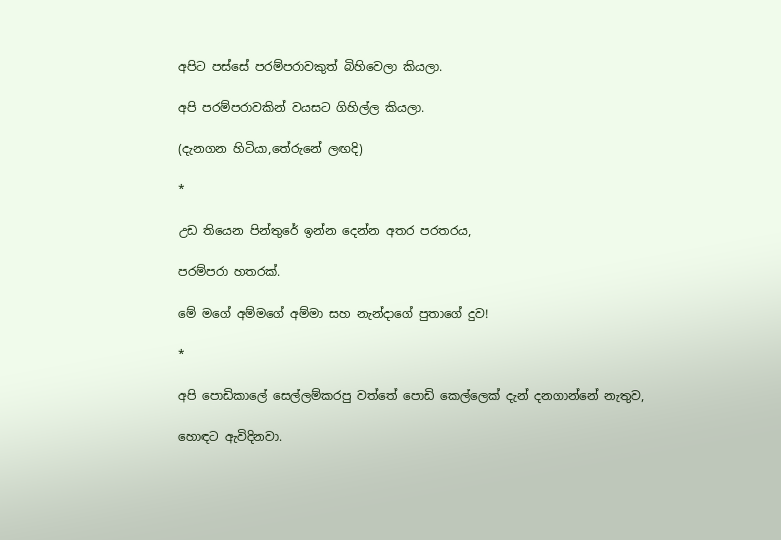අපිට පස්සේ පරම්පරාවකුත් බිහිවෙලා කියලා.

අපි පරම්පරාවකින් වයසට ගිහිල්ල කියලා.

(දැනගන හිටියා,තේරුනේ ලඟදි)

*

උඩ තියෙන පින්තුරේ ඉන්න දෙන්න අතර පරතරය,

පරම්පරා හතරක්.

මේ මගේ අම්මගේ අම්මා සහ නැන්දාගේ පුතාගේ දුව!

*

අපි පොඩිකාලේ සෙල්ලම්කරපු වත්තේ පොඩි කෙල්ලෙක් දැන් දනගාන්නේ නැතුව,

හොඳට ඇවිදිනවා.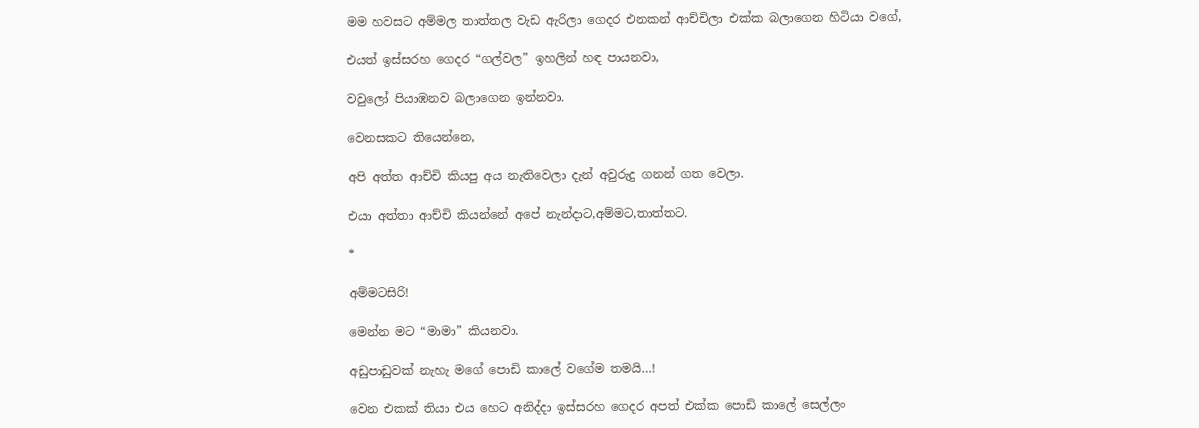මම හවසට අම්මල තාත්තල වැඩ ඇරිලා ගෙදර එනකන් ආච්චිලා එක්ක බලාගෙන හිටියා වගේ,

එයත් ඉස්සරහ ගෙදර “ගල්වල” ඉහලින් හඳ පායනවා,

වවුලෝ පියාඹනව බලාගෙන ඉන්නවා.

වෙනසකට තියෙන්නෙ,

අපි අත්ත ආච්චි කියපු අය නැතිවෙලා දැන් අවුරුදු ගනන් ගත වෙලා.

එයා අත්තා ආච්චි කියන්නේ අපේ නැන්දාට,අම්මට,තාත්තට.

*

අම්මටසිරි!

මෙන්න මට “මාමා” කියනවා.

අඩුපාඩුවක් නැහැ මගේ පොඩි කාලේ වගේම තමයි…!

වෙන එකක් තියා එය හෙට අනිද්දා ඉස්සරහ ගෙදර අපත් එක්ක පොඩි කාලේ සෙල්ලං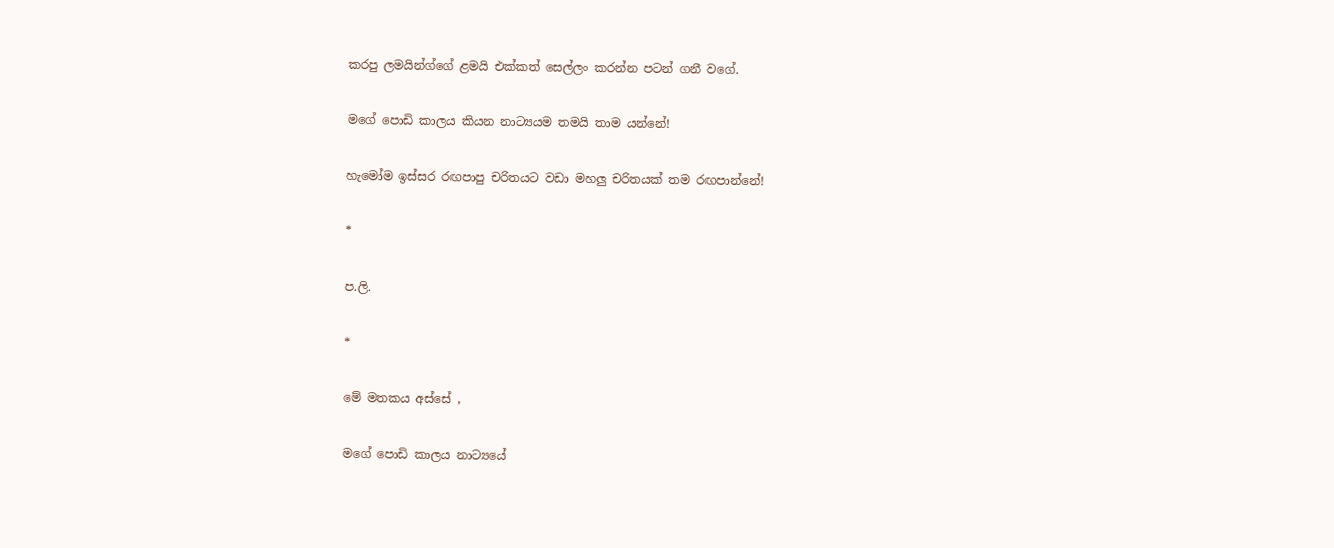කරපු ලමයින්ග්ගේ ළමයි එක්කත් සෙල්ලං කරන්න පටන් ගනී වගේ.

මගේ පොඩි කාලය කියන නාට්‍යයම තමයි තාම යන්නේ!

හැමෝම ඉස්සර රඟපාපු චරිතයට වඩා මහලු චරිතයක් තම රඟපාන්නේ!

*

ප.ලි.

*

මේ මතකය අස්සේ ,

මගේ පොඩි කාලය නාට්‍යයේ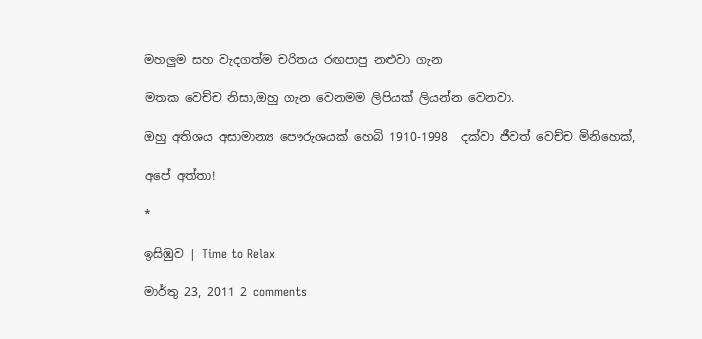මහලුම සහ වැදගත්ම චරිතය රඟපාපු නළුවා ගැන

මතක වෙච්ච නිසා,ඔහු ගැන වෙනමම ලිපියක් ලියන්න වෙනවා.

ඔහු අතිශය අසාමාන්‍ය පෞරුශයක් හෙබි 1910-1998  දක්වා ජීවත් වෙච්ච මිනිහෙක්,

අපේ අත්තා!

*

ඉසිඹුව | Time to Relax

මාර්තු 23, 2011 2 comments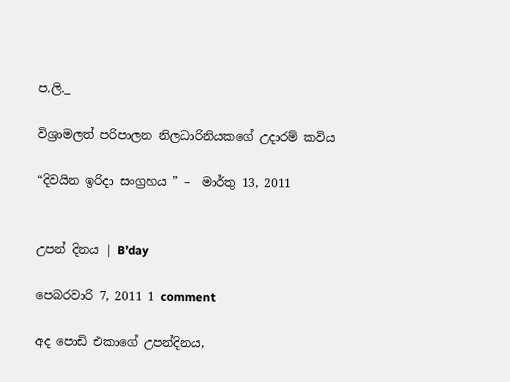ප.ලි._

විශ්‍රාමලත් පරිපාලන නිලධාරිනියකගේ උදාරම් කවිය

“දිවයින ඉරිදා සංග්‍රහය ” –  මාර්තු 13, 2011


උපන් දිනය | B’day

පෙබරවාරි 7, 2011 1 comment

අද පොඩි එකාගේ උපන්දිනය,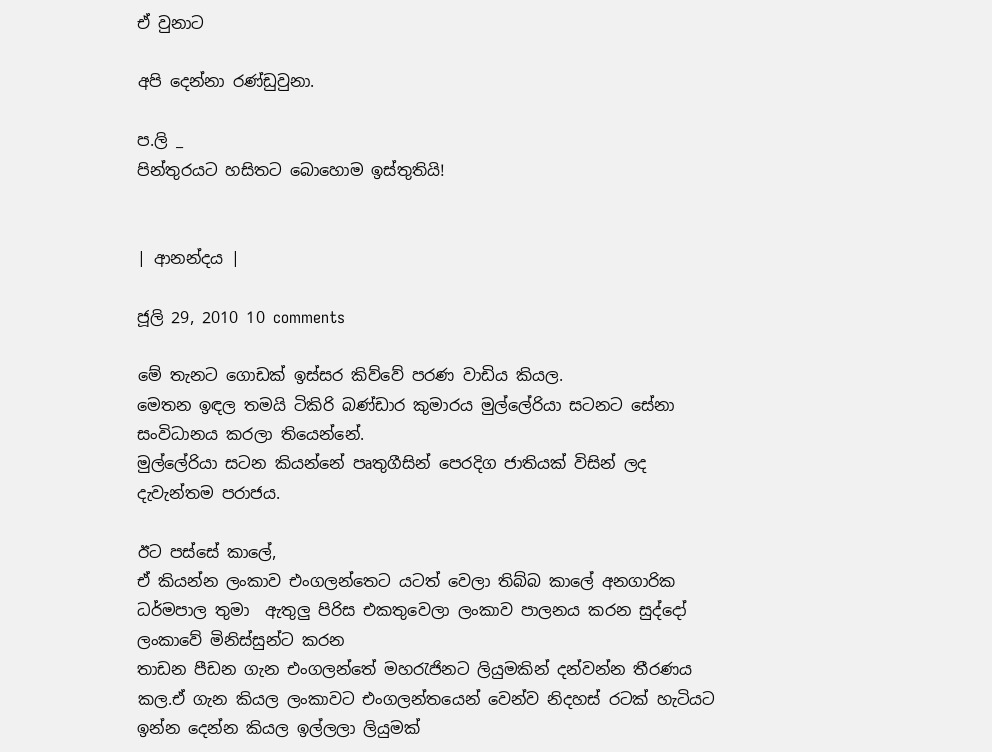ඒ වුනාට

අපි දෙන්නා රණ්ඩුවුනා.

ප.ලි _
පින්තුරයට හසිතට බොහොම ඉස්තුතියි!


| ආනන්දය |

ජූලි 29, 2010 10 comments

මේ තැනට ගොඩක් ඉස්සර කිව්වේ පරණ වාඩිය කියල.
මෙතන ඉඳල තමයි ටිකිරි බණ්ඩාර කුමාරය මුල්ලේරියා සටනට සේනා සංවිධානය කරලා තියෙන්නේ.
මුල්ලේරියා සටන කියන්නේ පෘතුගීසින් පෙරදිග ජාතියක් විසින් ලද දැවැන්තම පරාජය.

ඊට පස්සේ කාලේ,
ඒ කියන්න ලංකාව එංගලන්තෙට යටත් වෙලා තිබ්බ කාලේ අනගාරික ධර්මපාල තුමා  ඇතුලු පිරිස එකතුවෙලා ලංකාව පාලනය කරන සුද්දෝ ලංකාවේ මිනිස්සුන්ට කරන
තාඩන පීඩන ගැන එංගලන්තේ මහරැජිනට ලියුමකින් දන්වන්න තීරණය කල.ඒ ගැන කියල ලංකාවට එංගලන්තයෙන් වෙන්ව නිදහස් රටක් හැටියට ඉන්න දෙන්න කියල ඉල්ලලා ලියුමක්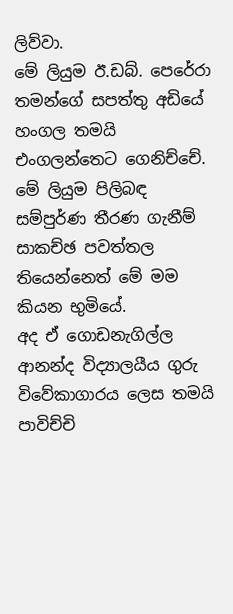ලිව්වා.
මේ ලියුම ඊ.ඩබ්. පෙරේරා තමන්ගේ සපත්තු අඩියේ හංගල තමයි එංගලන්තෙට ගෙනිච්චේ.
මේ ලියුම පිලිබඳ සම්පුර්ණ තීරණ ගැනීම් සාකච්ඡ පවත්තල තියෙන්නෙත් මේ මම කියන භුමියේ.
අද ඒ ගොඩනැගිල්ල ආනන්ද විද්‍යාලයීය ගුරු විවේකාගාරය ලෙස තමයි පාවිච්චි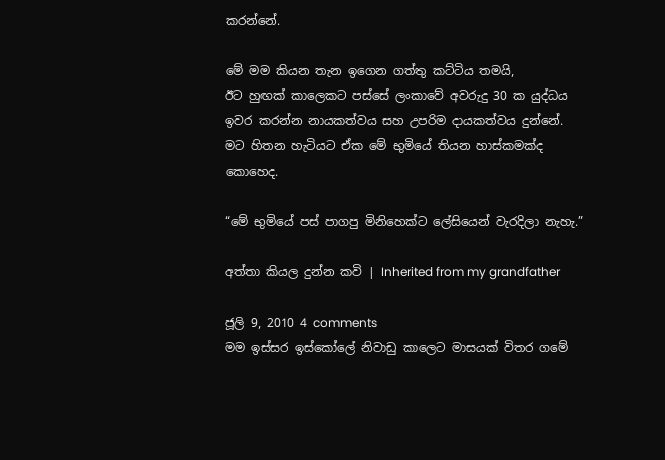කරන්නේ.

මේ මම කියන තැන ඉගෙන ගත්තු කට්ටිය තමයි,
ඊට හුඟක් කාලෙකට පස්සේ ලංකාවේ අවරුදු 30 ක යුද්ධය ඉවර කරන්න නායකත්වය සහ උපරිම දායකත්වය දුන්නේ.
මට හිතන හැටියට ඒක මේ භුමියේ තියන හාස්කමක්ද කොහෙද.

“මේ භුමියේ පස් පාගපු මිනිහෙක්ට ලේසියෙන් වැරදිලා නැහැ.”

අත්තා කියල දුන්න කවි | Inherited from my grandfather

ජූලි 9, 2010 4 comments
මම ඉස්සර ඉස්කෝලේ නිවාඩු කාලෙට මාසයක් විතර ගමේ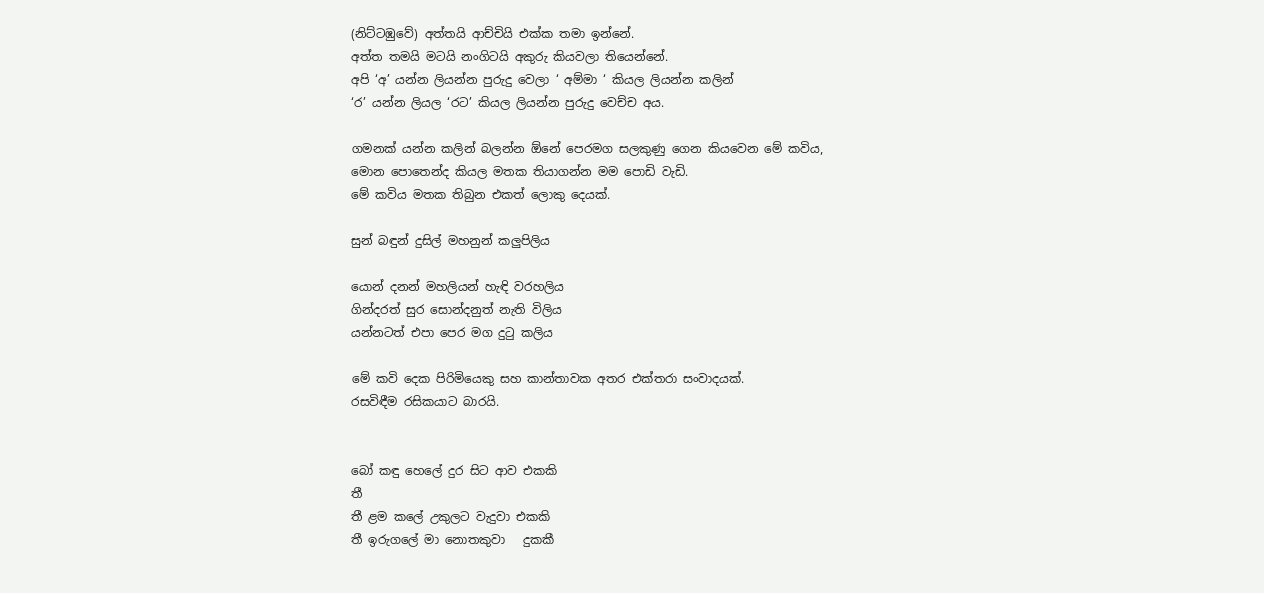(නිට්ටඹුවේ) අත්තයි ආච්චියි එක්ක තමා ඉන්නේ.
අත්ත තමයි මටයි නංගිටයි අකුරු කියවලා තියෙන්නේ.
අපි ‘අ’ යන්න ලියන්න පුරුදු වෙලා ‘ අම්මා ‘ කියල ලියන්න කලින්
‘ර’ යන්න ලියල ‘රට’ කියල ලියන්න පුරුදු වෙච්ච අය.

ගමනක් යන්න කලින් බලන්න ඕනේ පෙරමග සලකුණු ගෙන කියවෙන මේ කවිය,
මොන පොතෙන්ද කියල මතක තියාගන්න මම පොඩි වැඩි.
මේ කවිය මතක තිබුන එකත් ලොකු දෙයක්.

සුන් බඳුන් දුසිල් මහනුන් කලුපිලිය

යොන් දනන් මහලියන් හැඳි වරහලිය
ගින්දරත් සුර සොන්දනුත් නැති විලිය
යන්නටත් එපා පෙර මග දුටු කලිය

මේ කවි දෙක පිරිමියෙකු සහ කාන්තාවක අතර එක්තරා සංවාදයක්.
රසවිඳීම රසිකයාට බාරයි.


බෝ කඳු හෙලේ දුර සිට ආව එකකි
තී
තී ළම කලේ උකුලට වැදුවා එකකි
තී ඉරුගලේ මා නොතකුවා   දුකකී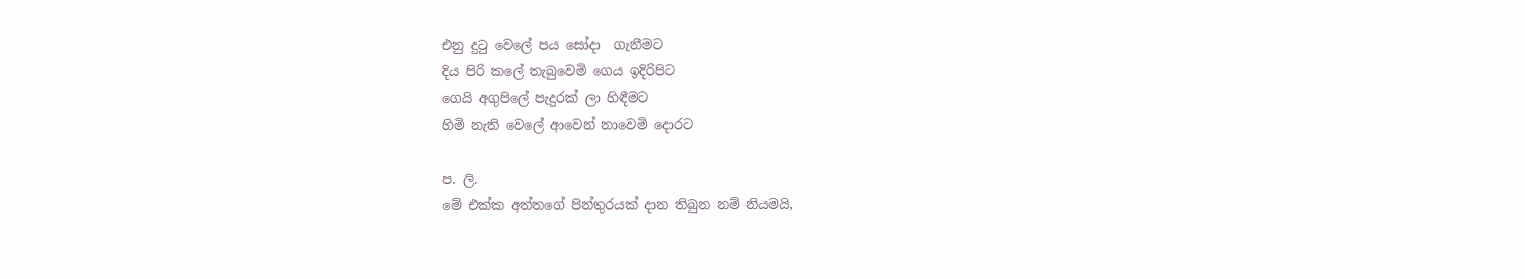එනු දුටු වෙලේ පය සෝදා  ගැනීමට
දිය පිරි කලේ තැබුවෙමි ගෙය ඉදිරිපිට
ගෙයි අගුපිලේ පැදුරක් ලා හිඳීමට
හිමි නැති වෙලේ ආවෙන් නාවෙමි දොරට

ප. ලි.
මේ එක්ක අත්තගේ පින්තුරයක් දාන තිබුන නම් නියමයි,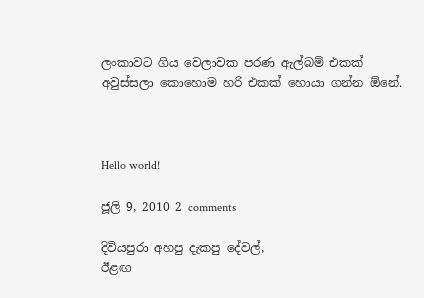ලංකාවට ගිය වෙලාවක පරණ ඇල්බම් එකක් අවුස්සලා කොහොම හරි එකක් හොයා ගන්න ඕනේ.



Hello world!

ජූලි 9, 2010 2 comments

දිවියපුරා අහපු දැකපු දේවල්,
ඊළඟ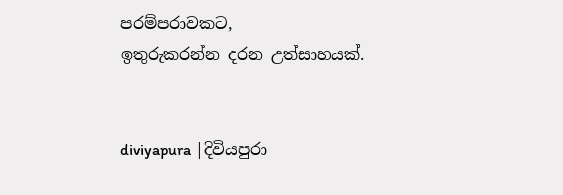පරම්පරාවකට,
ඉතුරුකරන්න දරන උත්සාහයක්.


diviyapura |දිවියපුරා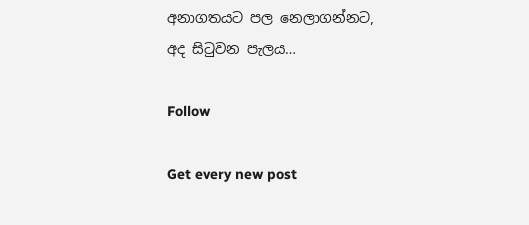අනාගතයට පල නෙලාගන්නට,
අද සිටුවන පැලය…

Follow

Get every new post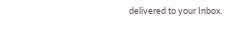delivered to your Inbox.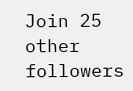Join 25 other followers